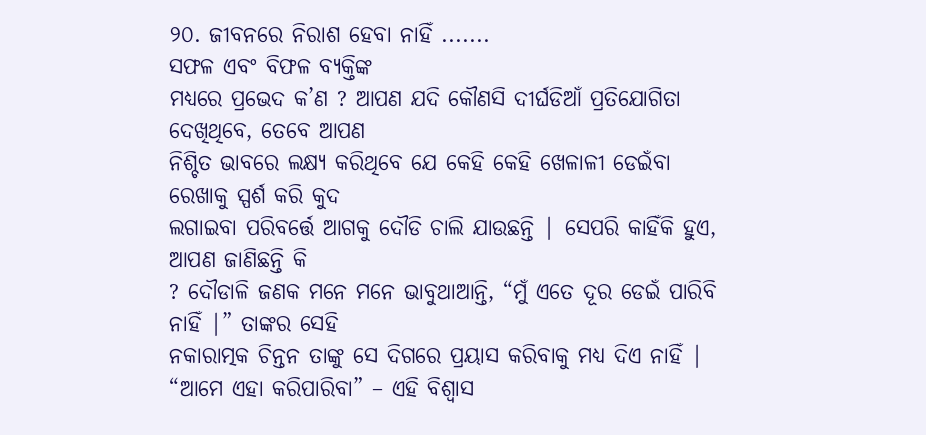୨୦. ଜୀବନରେ ନିରାଶ ହେବା ନାହିଁ .......
ସଫଳ ଏବଂ ବିଫଳ ବ୍ୟକ୍ତିଙ୍କ
ମଧ୍ୟରେ ପ୍ରଭେଦ କ’ଣ ? ଆପଣ ଯଦି କୌଣସି ଦୀର୍ଘଡିଆଁ ପ୍ରତିଯୋଗିତା ଦେଖିଥିବେ, ତେବେ ଆପଣ
ନିଶ୍ଚିତ ଭାବରେ ଲକ୍ଷ୍ୟ କରିଥିବେ ଯେ କେହି କେହି ଖେଳାଳୀ ଡେଇଁବା ରେଖାକୁ ସ୍ପର୍ଶ କରି କୁଦ
ଲଗାଇବା ପରିବର୍ତ୍ତେ ଆଗକୁ ଦୌଡି ଚାଲି ଯାଉଛନ୍ତି | ସେପରି କାହିଁକି ହୁଏ, ଆପଣ ଜାଣିଛନ୍ତି କି
? ଦୌଡାଳି ଜଣକ ମନେ ମନେ ଭାବୁଥାଆନ୍ତି, “ମୁଁ ଏତେ ଦୂର ଡେଇଁ ପାରିବି ନାହିଁ |” ତାଙ୍କର ସେହି
ନକାରାତ୍ମକ ଚିନ୍ତନ ତାଙ୍କୁ ସେ ଦିଗରେ ପ୍ରୟାସ କରିବାକୁ ମଧ୍ୟ ଦିଏ ନାହିଁ | “ଆମେ ଏହା କରିପାରିବା” – ଏହି ବିଶ୍ବାସ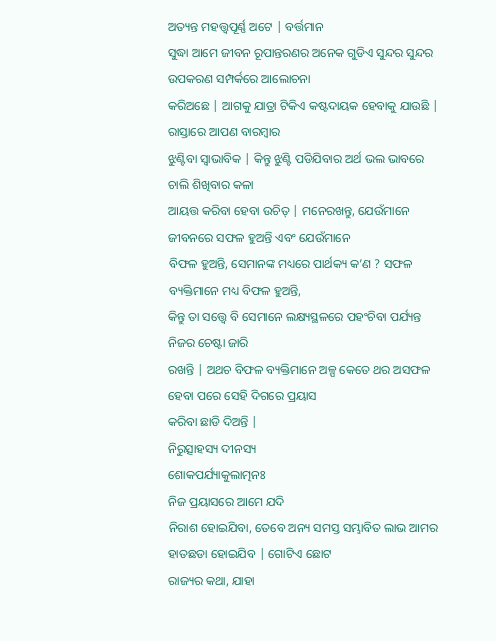ଅତ୍ୟନ୍ତ ମହତ୍ତ୍ବପୂର୍ଣ୍ଣ ଅଟେ | ବର୍ତ୍ତମାନ
ସୁଦ୍ଧା ଆମେ ଜୀବନ ରୂପାନ୍ତରଣର ଅନେକ ଗୁଡିଏ ସୁନ୍ଦର ସୁନ୍ଦର ଉପକରଣ ସମ୍ପର୍କରେ ଆଲୋଚନା
କରିଅଛେ | ଆଗକୁ ଯାତ୍ରା ଟିକିଏ କଷ୍ଟଦାୟକ ହେବାକୁ ଯାଉଛି | ରାସ୍ତାରେ ଆପଣ ବାରମ୍ବାର
ଝୁଣ୍ଟିବା ସ୍ବାଭାବିକ | କିନ୍ତୁ ଝୁଣ୍ଟି ପଡିଯିବାର ଅର୍ଥ ଭଲ ଭାବରେ ଚାଲି ଶିଖିବାର କଳା
ଆୟତ୍ତ କରିବା ହେବା ଉଚିତ୍ | ମନେରଖନ୍ତୁ, ଯେଉଁମାନେ ଜୀବନରେ ସଫଳ ହୁଅନ୍ତି ଏବଂ ଯେଉଁମାନେ
ବିଫଳ ହୁଅନ୍ତି, ସେମାନଙ୍କ ମଧ୍ୟରେ ପାର୍ଥକ୍ୟ କ’ଣ ? ସଫଳ ବ୍ୟକ୍ତିମାନେ ମଧ୍ୟ ବିଫଳ ହୁଅନ୍ତି,
କିନ୍ତୁ ତା ସତ୍ତ୍ବେ ବି ସେମାନେ ଲକ୍ଷ୍ୟସ୍ଥଳରେ ପହଂଚିବା ପର୍ଯ୍ୟନ୍ତ ନିଜର ଚେଷ୍ଟା ଜାରି
ରଖନ୍ତି | ଅଥଚ ବିଫଳ ବ୍ୟକ୍ତିମାନେ ଅଳ୍ପ କେତେ ଥର ଅସଫଳ ହେବା ପରେ ସେହି ଦିଗରେ ପ୍ରୟାସ
କରିବା ଛାଡି ଦିଅନ୍ତି |
ନିରୁତ୍ସାହସ୍ୟ ଦୀନସ୍ୟ
ଶୋକପର୍ଯ୍ୟାକୁଲାତ୍ମନଃ
ନିଜ ପ୍ରୟାସରେ ଆମେ ଯଦି
ନିରାଶ ହୋଇଯିବା, ତେବେ ଅନ୍ୟ ସମସ୍ତ ସମ୍ଭାବିତ ଲାଭ ଆମର ହାତଛଡା ହୋଇଯିବ | ଗୋଟିଏ ଛୋଟ
ରାଜ୍ୟର କଥା, ଯାହା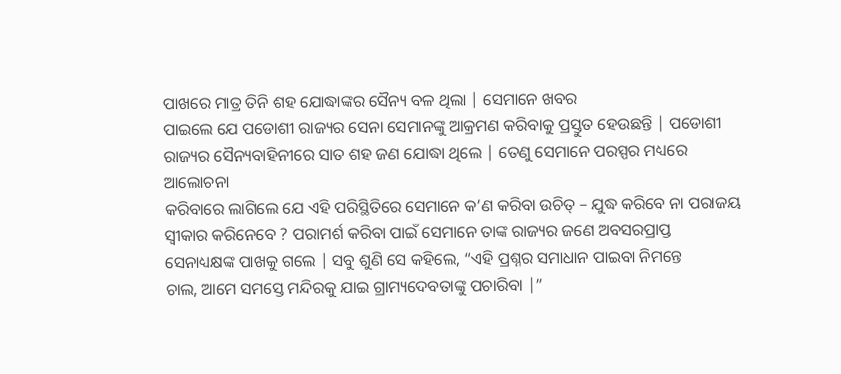ପାଖରେ ମାତ୍ର ତିନି ଶହ ଯୋଦ୍ଧାଙ୍କର ସୈନ୍ୟ ବଳ ଥିଲା | ସେମାନେ ଖବର
ପାଇଲେ ଯେ ପଡୋଶୀ ରାଜ୍ୟର ସେନା ସେମାନଙ୍କୁ ଆକ୍ରମଣ କରିବାକୁ ପ୍ରସ୍ତୁତ ହେଉଛନ୍ତି | ପଡୋଶୀ
ରାଜ୍ୟର ସୈନ୍ୟବାହିନୀରେ ସାତ ଶହ ଜଣ ଯୋଦ୍ଧା ଥିଲେ | ତେଣୁ ସେମାନେ ପରସ୍ପର ମଧ୍ୟରେ ଆଲୋଚନା
କରିବାରେ ଲାଗିଲେ ଯେ ଏହି ପରିସ୍ଥିତିରେ ସେମାନେ କ’ଣ କରିବା ଉଚିତ୍ – ଯୁଦ୍ଧ କରିବେ ନା ପରାଜୟ
ସ୍ବୀକାର କରିନେବେ ? ପରାମର୍ଶ କରିବା ପାଇଁ ସେମାନେ ତାଙ୍କ ରାଜ୍ୟର ଜଣେ ଅବସରପ୍ରାପ୍ତ
ସେନାଧ୍ୟକ୍ଷଙ୍କ ପାଖକୁ ଗଲେ | ସବୁ ଶୁଣି ସେ କହିଲେ, “ଏହି ପ୍ରଶ୍ନର ସମାଧାନ ପାଇବା ନିମନ୍ତେ
ଚାଲ, ଆମେ ସମସ୍ତେ ମନ୍ଦିରକୁ ଯାଇ ଗ୍ରାମ୍ୟଦେବତାଙ୍କୁ ପଚାରିବା |”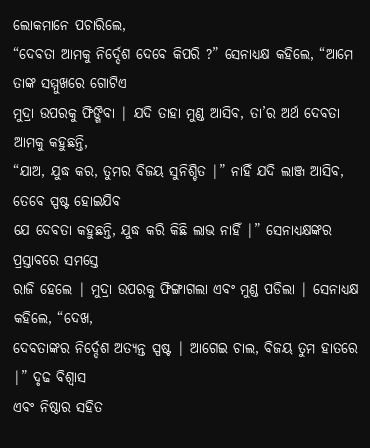ଲୋକମାନେ ପଚାରିଲେ,
“ଦେବତା ଆମକୁ ନିର୍ଦ୍ଦେଶ ଦେବେ କିପରି ?” ସେନାଧ୍ୟକ୍ଷ କହିଲେ, “ଆମେ ତାଙ୍କ ସମ୍ମୁଖରେ ଗୋଟିଏ
ମୁଦ୍ରା ଉପରକୁ ଫିଙ୍ଗିବା | ଯଦି ତାହା ମୁଣ୍ଡ ଆସିବ, ତା’ର ଅର୍ଥ ଦେବତା ଆମକୁ କହୁଛନ୍ତି,
“ଯାଅ, ଯୁଦ୍ଧ କର, ତୁମର ବିଜୟ ସୁନିଶ୍ଚିତ |” ନାହିଁ ଯଦି ଲାଞ୍ଜ ଆସିବ, ତେବେ ସ୍ପଷ୍ଟ ହୋଇଯିବ
ଯେ ଦେବତା କହୁଛନ୍ତି, ଯୁଦ୍ଧ କରି କିଛି ଲାଭ ନାହିଁ |” ସେନାଧ୍ୟକ୍ଷଙ୍କର ପ୍ରସ୍ତାବରେ ସମସ୍ତେ
ରାଜି ହେଲେ | ମୁଦ୍ରା ଉପରକୁ ଫିଙ୍ଗାଗଲା ଏବଂ ମୁଣ୍ଡ ପଡିଲା | ସେନାଧ୍ୟକ୍ଷ କହିଲେ, “ଦେଖ,
ଦେବତାଙ୍କର ନିର୍ଦ୍ଦେଶ ଅତ୍ୟନ୍ତ ସ୍ପଷ୍ଟ | ଆଗେଇ ଚାଲ, ବିଜୟ ତୁମ ହାତରେ |” ଦୃଢ ବିଶ୍ବାସ
ଏବଂ ନିଷ୍ଠାର ସହିତ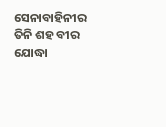ସେନାବାହିନୀର ତିନି ଶହ ବୀର ଯୋଦ୍ଧା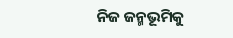ନିଜ ଜନ୍ମଭୂମିକୁ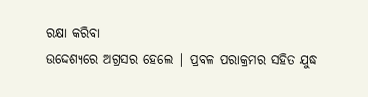ରକ୍ଷା କରିବା
ଉଦ୍ଦେଶ୍ୟରେ ଅଗ୍ରସର ହେଲେ | ପ୍ରବଳ ପରାକ୍ରମର ସହିତ ଯୁଦ୍ଧ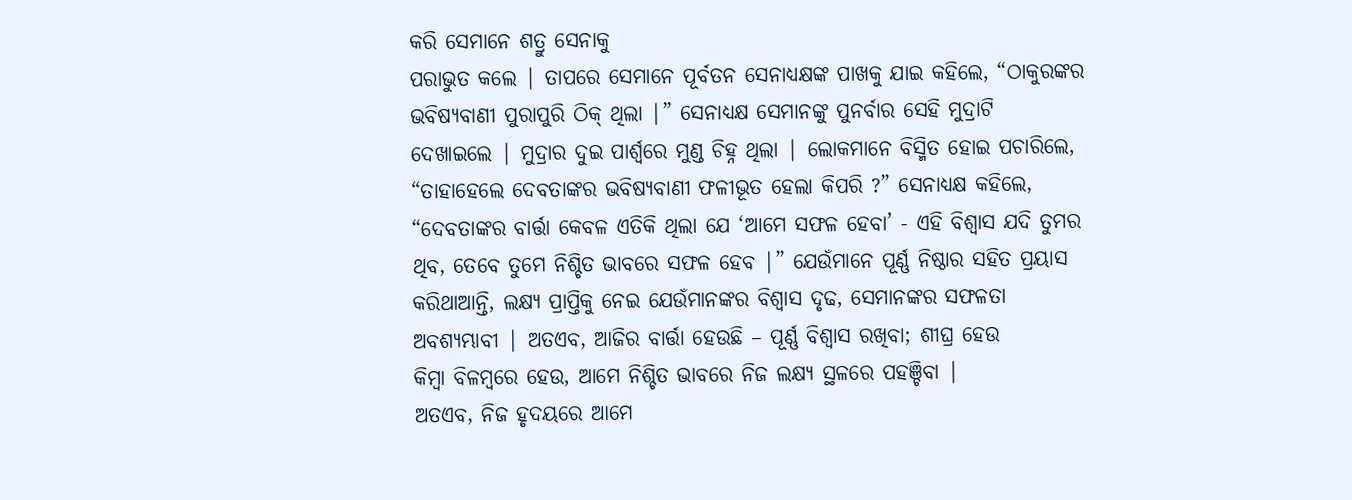କରି ସେମାନେ ଶତ୍ରୁ ସେନାକୁ
ପରାଭୁତ କଲେ | ତାପରେ ସେମାନେ ପୂର୍ବତନ ସେନାଧ୍ୟକ୍ଷଙ୍କ ପାଖକୁ ଯାଇ କହିଲେ, “ଠାକୁରଙ୍କର
ଭବିଷ୍ୟବାଣୀ ପୁରାପୁରି ଠିକ୍ ଥିଲା |” ସେନାଧ୍ୟକ୍ଷ ସେମାନଙ୍କୁ ପୁନର୍ବାର ସେହି ମୁଦ୍ରାଟି
ଦେଖାଇଲେ | ମୁଦ୍ରାର ଦୁଇ ପାର୍ଶ୍ବରେ ମୁଣ୍ଡ ଚିହ୍ନ ଥିଲା | ଲୋକମାନେ ବିସ୍ମିତ ହୋଇ ପଚାରିଲେ,
“ତାହାହେଲେ ଦେବତାଙ୍କର ଭବିଷ୍ୟବାଣୀ ଫଳୀଭୂତ ହେଲା କିପରି ?” ସେନାଧ୍ୟକ୍ଷ କହିଲେ,
“ଦେବତାଙ୍କର ବାର୍ତ୍ତା କେବଳ ଏତିକି ଥିଲା ଯେ ‘ଆମେ ସଫଳ ହେବା’ - ଏହି ବିଶ୍ବାସ ଯଦି ତୁମର
ଥିବ, ତେବେ ତୁମେ ନିଶ୍ଚିତ ଭାବରେ ସଫଳ ହେବ |” ଯେଉଁମାନେ ପୂର୍ଣ୍ଣ ନିଷ୍ଠାର ସହିତ ପ୍ରୟାସ
କରିଥାଆନ୍ତି, ଲକ୍ଷ୍ୟ ପ୍ରାପ୍ତିକୁ ନେଇ ଯେଉଁମାନଙ୍କର ବିଶ୍ବାସ ଦୃଢ, ସେମାନଙ୍କର ସଫଳତା
ଅବଶ୍ୟମ୍ଭାବୀ | ଅତଏବ, ଆଜିର ବାର୍ତ୍ତା ହେଉଛି – ପୂର୍ଣ୍ଣ ବିଶ୍ବାସ ରଖିବା; ଶୀଘ୍ର ହେଉ
କିମ୍ବା ବିଳମ୍ବରେ ହେଉ, ଆମେ ନିଶ୍ଚିତ ଭାବରେ ନିଜ ଲକ୍ଷ୍ୟ ସ୍ଥଳରେ ପହଞ୍ଚିବା |
ଅତଏବ, ନିଜ ହୃଦୟରେ ଆମେ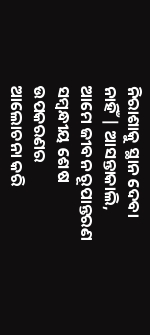ନିରାଶାକୁ ସ୍ଥାନ ଦେବା ନାହିଁ | ଆସନ୍ତାକାଲି, ଆମେ ଜୀବନ ରୂପାନ୍ତରଣ ସମ୍ବନ୍ଧୀୟ ଶେଷ ଉପକରଣର
ଆଲୋଚନା କରି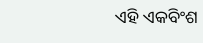ଏହି ଏକବିଂଶ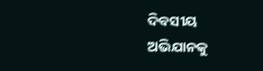ଦିବସୀୟ ଅଭିଯାନକୁ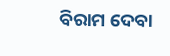ବିରାମ ଦେବା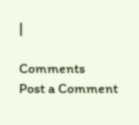|

Comments
Post a Comment